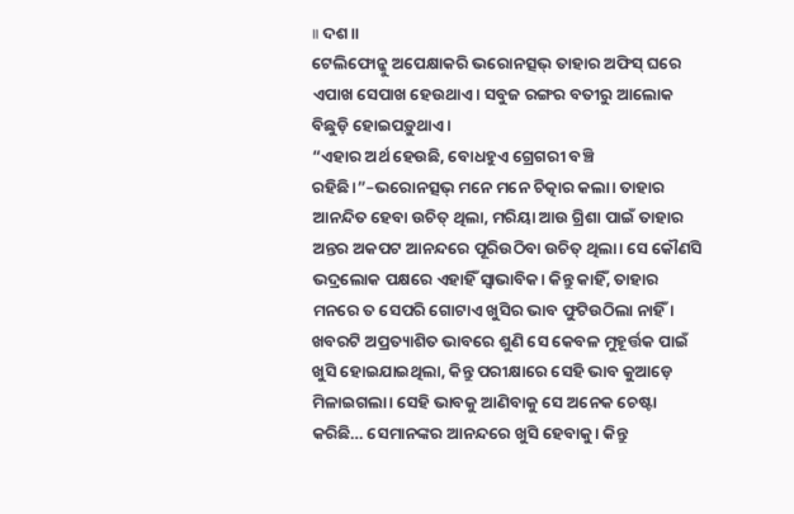॥ ଦଶ॥
ଟେଲିଫୋନ୍କୁ ଅପେକ୍ଷାକରି ଭରୋନତ୍ସଭ୍ ତାହାର ଅଫିସ୍ ଘରେ ଏପାଖ ସେପାଖ ହେଉଥାଏ। ସବୁଜ ରଙ୍ଗର ବତୀରୁ ଆଲୋକ ବିଛୁଡ଼ି ହୋଇପଡ଼ୁଥାଏ।
“ଏହାର ଅର୍ଥ ହେଉଛି, ବୋଧହୁଏ ଗ୍ରେଗରୀ ବଞ୍ଚି ରହିଛି।”–ଭରୋନତ୍ସଭ୍ ମନେ ମନେ ଚିତ୍କାର କଲା। ତାହାର ଆନନ୍ଦିତ ହେବା ଉଚିତ୍ ଥିଲା, ମରିୟା ଆଉ ଗ୍ରିଶା ପାଇଁ ତାହାର ଅନ୍ତର ଅକପଟ ଆନନ୍ଦରେ ପୂରିଉଠିବା ଉଚିତ୍ ଥିଲା। ସେ କୌଣସି ଭଦ୍ରଲୋକ ପକ୍ଷରେ ଏହାହିଁ ସ୍ବାଭାବିକ। କିନ୍ତୁ କାହିଁ, ତାହାର ମନରେ ତ ସେପରି ଗୋଟାଏ ଖୁସିର ଭାବ ଫୁଟିଉଠିଲା ନାହିଁ। ଖବରଟି ଅପ୍ରତ୍ୟାଶିତ ଭାବରେ ଶୁଣି ସେ କେବଳ ମୁହୂର୍ତ୍ତକ ପାଇଁ ଖୁସି ହୋଇଯାଇଥିଲା, କିନ୍ତୁ ପରୀକ୍ଷାରେ ସେହି ଭାବ କୁଆଡ଼େ ମିଳାଇଗଲା। ସେହି ଭାବକୁ ଆଣିବାକୁ ସେ ଅନେକ ଚେଷ୍ଟା କରିଛି… ସେମାନଙ୍କର ଆନନ୍ଦରେ ଖୁସି ହେବାକୁ। କିନ୍ତୁ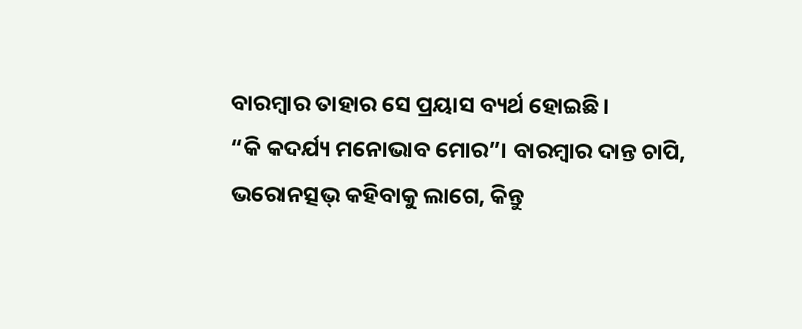ବାରମ୍ବାର ତାହାର ସେ ପ୍ରୟାସ ବ୍ୟର୍ଥ ହୋଇଛି।
“କି କଦର୍ଯ୍ୟ ମନୋଭାବ ମୋର”। ବାରମ୍ବାର ଦାନ୍ତ ଚାପି, ଭରୋନତ୍ସଭ୍ କହିବାକୁ ଲାଗେ, କିନ୍ତୁ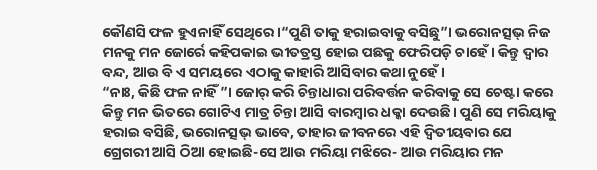କୌଣସି ଫଳ ହୁଏନାହିଁ ସେଥିରେ ।“ପୁଣି ତାକୁ ହରାଇବାକୁ ବସିଛୁ”। ଭରୋନତ୍ସଭ୍ ନିଜ ମନକୁ ମନ ଜୋର୍ରେ କହିପକାଇ ଭୀତତ୍ରସ୍ତ ହୋଇ ପଛକୁ ଫେରିପଡ଼ି ଚାହେଁ। କିନ୍ତୁ ଦ୍ବାର ବନ୍ଦ, ଆଉ ବି ଏ ସମୟରେ ଏଠାକୁ କାହାରି ଆସିବାର କଥା ନୁହେଁ।
“ନାଃ, କିଛି ଫଳ ନାହିଁ”। ଜୋର୍ କରି ଚିନ୍ତାଧାରା ପରିବର୍ତ୍ତନ କରିବାକୁ ସେ ଚେଷ୍ଟା କରେ କିନ୍ତୁ ମନ ଭିତରେ ଗୋଟିଏ ମାତ୍ର ଚିନ୍ତା ଆସି ବାରମ୍ବାର ଧକ୍କା ଦେଉଛି। ପୁଣି ସେ ମରିୟାକୁ ହରାଇ ବସିଛି, ଭରୋନତ୍ସଭ୍ ଭାବେ, ତାହାର ଜୀବନରେ ଏହି ଦ୍ବିତୀୟବାର ଯେ ଗ୍ରେଗରୀ ଆସି ଠିଆ ହୋଇଛି-ସେ ଆଉ ମରିୟା ମଝିରେ- ଆଉ ମରିୟାର ମନ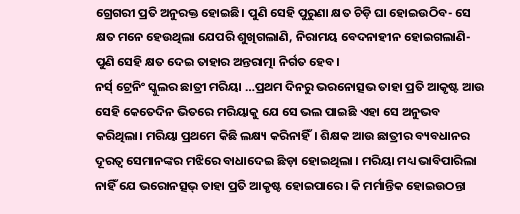ଗ୍ରେଗରୀ ପ୍ରତି ଅନୁରକ୍ତ ହୋଇଛି। ପୁଣି ସେହି ପୁରୁଣା କ୍ଷତ ଚିଡ଼ି ଘା ହୋଇଉଠିବ- ସେ କ୍ଷତ ମନେ ହେଉଥିଲା ଯେପରି ଶୁଖିଗଲାଣି, ନିରାମୟ ବେଦନାହୀନ ହୋଇଗଲାଣି-ପୁଣି ସେହି କ୍ଷତ ଦେଇ ତାହାର ଅନ୍ତରାତ୍ମା ନିର୍ଗତ ହେବ।
ନର୍ସ୍ ଟ୍ରେନିଂ ସ୍କୁଲର ଛାତ୍ରୀ ମରିୟା …ପ୍ରଥମ ଦିନରୁ ଭରନୋତ୍ସଭ ତାହା ପ୍ରତି ଆକୃଷ୍ଟ ଆଉ ସେହି କେତେଦିନ ଭିତରେ ମରିୟାକୁ ଯେ ସେ ଭଲ ପାଇଛି ଏହା ସେ ଅନୁଭବ କରିଥିଲା। ମରିୟା ପ୍ରଥମେ କିଛି ଲକ୍ଷ୍ୟ କରିନାହିଁ। ଶିକ୍ଷକ ଆଉ ଛାତ୍ରୀର ବ୍ୟବଧାନର ଦୂରତ୍ବ ସେମାନଙ୍କର ମଝିରେ ବାଧାଦେଇ ଛିଡ଼ା ହୋଇଥିଲା । ମରିୟା ମଧ୍ୟ ଭାବିପାରିଲା ନାହିଁ ଯେ ଭରୋନତ୍ସଭ୍ ତାହା ପ୍ରତି ଆକୃଷ୍ଟ ହୋଇପାରେ। କି ମର୍ମାନ୍ତିକ ହୋଇଉଠନ୍ତା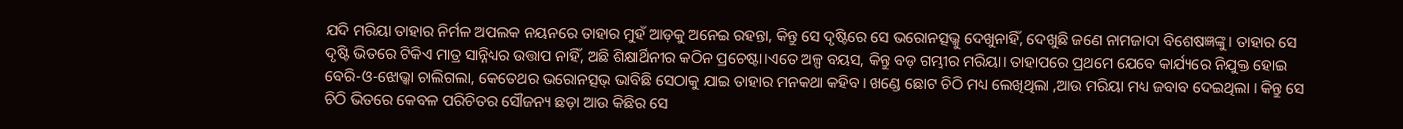ଯଦି ମରିୟା ତାହାର ନିର୍ମଳ ଅପଲକ ନୟନରେ ତାହାର ମୁହଁ ଆଡ଼କୁ ଅନେଇ ରହନ୍ତା, କିନ୍ତୁ ସେ ଦୃଷ୍ଟିରେ ସେ ଭରୋନତ୍ସଭ୍କୁ ଦେଖୁନାହିଁ, ଦେଖୁଛି ଜଣେ ନାମଜାଦା ବିଶେଷଜ୍ଞଙ୍କୁ। ତାହାର ସେ ଦୃଷ୍ଟି ଭିତରେ ଟିକିଏ ମାତ୍ର ସାନ୍ନିଧ୍ୟର ଉତ୍ତାପ ନାହିଁ, ଅଛି ଶିକ୍ଷାର୍ଥିନୀର କଠିନ ପ୍ରଚେଷ୍ଟା।ଏତେ ଅଳ୍ପ ବୟସ, କିନ୍ତୁ ବଡ଼ ଗମ୍ଭୀର ମରିୟା। ତାହାପରେ ପ୍ରଥମେ ଯେବେ କାର୍ଯ୍ୟରେ ନିଯୁକ୍ତ ହୋଇ ବେରି-ଓ-ଝୋଭ୍କା ଚାଲିଗଲା, କେତେଥର ଭରୋନତ୍ସଭ୍ ଭାବିଛି ସେଠାକୁ ଯାଇ ତାହାର ମନକଥା କହିବ। ଖଣ୍ଡେ ଛୋଟ ଚିଠି ମଧ୍ୟ ଲେଖିଥିଲା ,ଆଉ ମରିୟା ମଧ୍ୟ ଜବାବ ଦେଇଥିଲା । କିନ୍ତୁ ସେ ଚିଠି ଭିତରେ କେବଳ ପରିଚିତର ସୌଜନ୍ୟ ଛଡ଼ା ଆଉ କିଛିର ସେ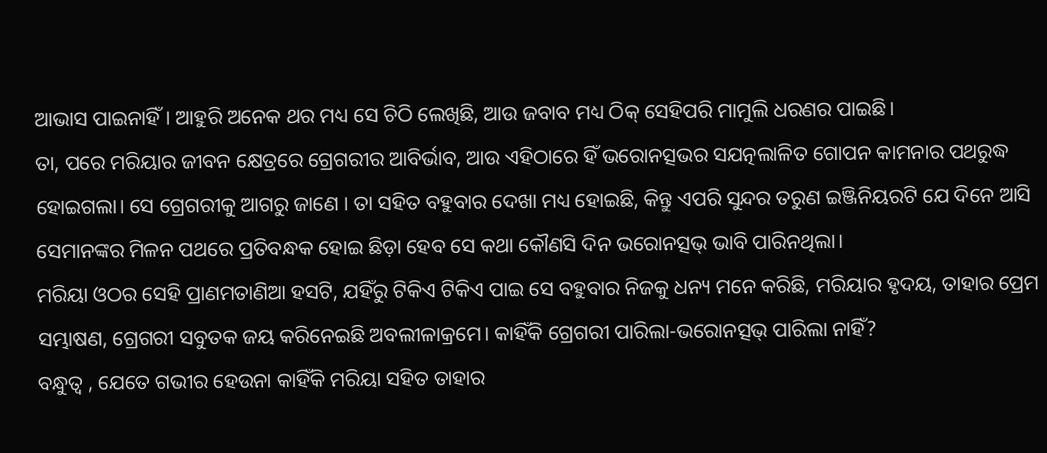ଆଭାସ ପାଇନାହିଁ। ଆହୁରି ଅନେକ ଥର ମଧ୍ୟ ସେ ଚିଠି ଲେଖିଛି, ଆଉ ଜବାବ ମଧ୍ୟ ଠିକ୍ ସେହିପରି ମାମୁଲି ଧରଣର ପାଇଛି।
ତା, ପରେ ମରିୟାର ଜୀବନ କ୍ଷେତ୍ରରେ ଗ୍ରେଗରୀର ଆବିର୍ଭାବ, ଆଉ ଏହିଠାରେ ହିଁ ଭରୋନତ୍ସଭର ସଯତ୍ନଲାଳିତ ଗୋପନ କାମନାର ପଥରୁଦ୍ଧ ହୋଇଗଲା। ସେ ଗ୍ରେଗରୀକୁ ଆଗରୁ ଜାଣେ । ତା ସହିତ ବହୁବାର ଦେଖା ମଧ୍ୟ ହୋଇଛି, କିନ୍ତୁ ଏପରି ସୁନ୍ଦର ତରୁଣ ଇଞ୍ଜିନିୟରଟି ଯେ ଦିନେ ଆସି ସେମାନଙ୍କର ମିଳନ ପଥରେ ପ୍ରତିବନ୍ଧକ ହୋଇ ଛିଡ଼ା ହେବ ସେ କଥା କୌଣସି ଦିନ ଭରୋନତ୍ସଭ୍ ଭାବି ପାରିନଥିଲା।
ମରିୟା ଓଠର ସେହି ପ୍ରାଣମତାଣିଆ ହସଟି, ଯହିଁରୁ ଟିକିଏ ଟିକିଏ ପାଇ ସେ ବହୁବାର ନିଜକୁ ଧନ୍ୟ ମନେ କରିଛି, ମରିୟାର ହୃଦୟ, ତାହାର ପ୍ରେମ ସମ୍ଭାଷଣ, ଗ୍ରେଗରୀ ସବୁତକ ଜୟ କରିନେଇଛି ଅବଲୀଳାକ୍ରମେ। କାହିଁକି ଗ୍ରେଗରୀ ପାରିଲା-ଭରୋନତ୍ସଭ୍ ପାରିଲା ନାହିଁ?
ବନ୍ଧୁତ୍ବ , ଯେତେ ଗଭୀର ହେଉନା କାହିଁକି ମରିୟା ସହିତ ତାହାର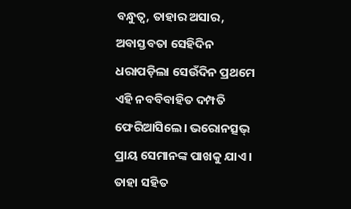ବନ୍ଧୁତ୍ବ, ତାହାର ଅସାର, ଅବାସ୍ତବତା ସେହିଦିନ ଧରାପଡ଼ିଲା ସେଉଁଦିନ ପ୍ରଥମେ ଏହି ନବବିବାହିତ ଦମ୍ପତି ଫେରିଆସିଲେ। ଭରୋନତ୍ସଭ୍ ପ୍ରାୟ ସେମାନଙ୍କ ପାଖକୁ ଯାଏ। ତାହା ସହିତ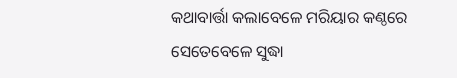କଥାବାର୍ତ୍ତା କଲାବେଳେ ମରିୟାର କଣ୍ଠରେ ସେତେବେଳେ ସୁଦ୍ଧା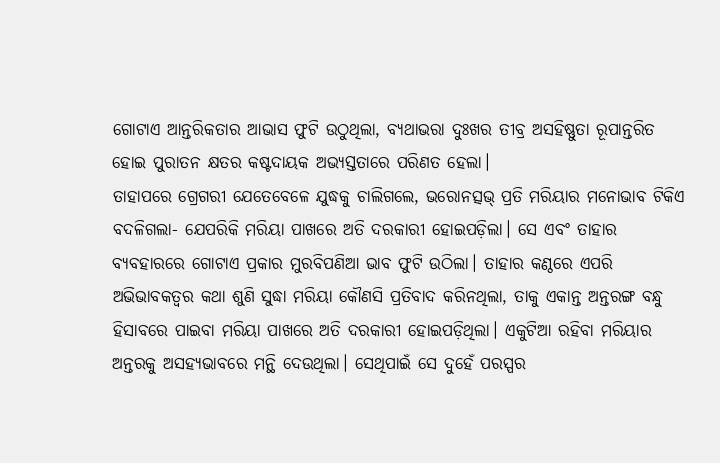ଗୋଟାଏ ଆନ୍ତରିକତାର ଆଭାସ ଫୁଟି ଉଠୁଥିଲା, ବ୍ୟଥାଭରା ଦୁଃଖର ତୀବ୍ର ଅସହିଷ୍ଣୁତା ରୂପାନ୍ତରିତ ହୋଇ ପୁରାତନ କ୍ଷତର କଷ୍ଟଦାୟକ ଅଭ୍ୟସ୍ତତାରେ ପରିଣତ ହେଲା।
ତାହାପରେ ଗ୍ରେଗରୀ ଯେତେବେଳେ ଯୁଦ୍ଧକୁ ଚାଲିଗଲେ, ଭରୋନତ୍ସଭ୍ ପ୍ରତି ମରିୟାର ମନୋଭାବ ଟିକିଏ ବଦଳିଗଲା- ଯେପରିକି ମରିୟା ପାଖରେ ଅତି ଦରକାରୀ ହୋଇପଡ଼ିଲା। ସେ ଏବଂ ତାହାର ବ୍ୟବହାରରେ ଗୋଟାଏ ପ୍ରକାର ମୁରବିପଣିଆ ଭାବ ଫୁଟି ଉଠିଲା। ତାହାର କଣ୍ଠରେ ଏପରି ଅଭିଭାବକତ୍ବର କଥା ଶୁଣି ସୁଦ୍ଧା ମରିୟା କୌଣସି ପ୍ରତିବାଦ କରିନଥିଲା, ତାକୁ ଏକାନ୍ତ ଅନ୍ତରଙ୍ଗ ବନ୍ଧୁ ହିସାବରେ ପାଇବା ମରିୟା ପାଖରେ ଅତି ଦରକାରୀ ହୋଇପଡ଼ିଥିଲା। ଏକୁଟିଆ ରହିବା ମରିୟାର ଅନ୍ତରକୁ ଅସହ୍ୟଭାବରେ ମନ୍ଥି ଦେଉଥିଲା। ସେଥିପାଇଁ ସେ ଦୁହେଁ ପରସ୍ପର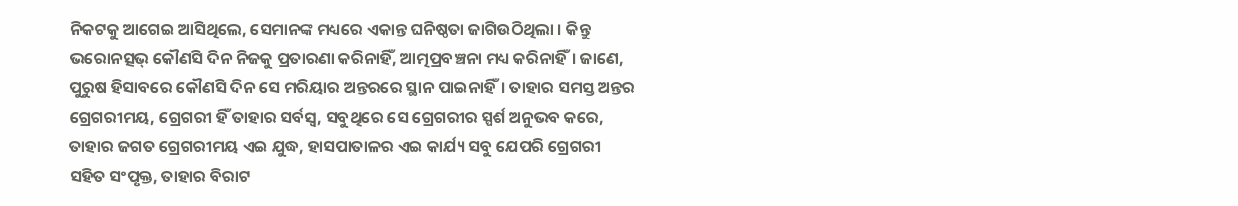ନିକଟକୁ ଆଗେଇ ଆସିଥିଲେ, ସେମାନଙ୍କ ମଧ୍ୟରେ ଏକାନ୍ତ ଘନିଷ୍ଠତା ଜାଗିଉଠିଥିଲା । କିନ୍ତୁ ଭରୋନତ୍ସଭ୍ କୌଣସି ଦିନ ନିଜକୁ ପ୍ରତାରଣା କରିନାହିଁ, ଆତ୍ମପ୍ରବଞ୍ଚନା ମଧ୍ୟ କରିନାହିଁ। ଜାଣେ, ପୁରୁଷ ହିସାବରେ କୌଣସି ଦିନ ସେ ମରିୟାର ଅନ୍ତରରେ ସ୍ଥାନ ପାଇନାହିଁ। ତାହାର ସମସ୍ତ ଅନ୍ତର ଗ୍ରେଗରୀମୟ, ଗ୍ରେଗରୀ ହିଁ ତାହାର ସର୍ବସ୍ବ, ସବୁଥିରେ ସେ ଗ୍ରେଗରୀର ସ୍ପର୍ଶ ଅନୁଭବ କରେ, ତାହାର ଜଗତ ଗ୍ରେଗରୀମୟ ଏଇ ଯୁଦ୍ଧ, ହାସପାତାଳର ଏଇ କାର୍ଯ୍ୟ ସବୁ ଯେପରି ଗ୍ରେଗରୀ ସହିତ ସଂପୃକ୍ତ, ତାହାର ବିରାଟ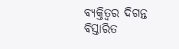ବ୍ୟକ୍ତିତ୍ବର ଦିଗନ୍ତ ବିସ୍ତାରିତ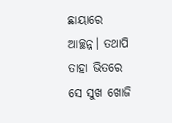ଛାୟାରେ ଆଚ୍ଛନ୍ନ। ତଥାପି ତାହା ଭିତରେ ସେ ସୁଖ ଖୋଜି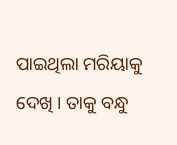ପାଇଥିଲା ମରିୟାକୁ ଦେଖି । ତାକୁ ବନ୍ଧୁ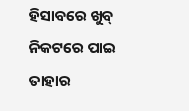ହିସାବରେ ଖୁବ୍ ନିକଟରେ ପାଇ ତାହାର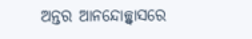ଅନ୍ତର ଆନନ୍ଦୋଚ୍ଛ୍ବାସରେ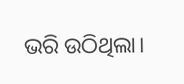ଭରି ଉଠିଥିଲା।